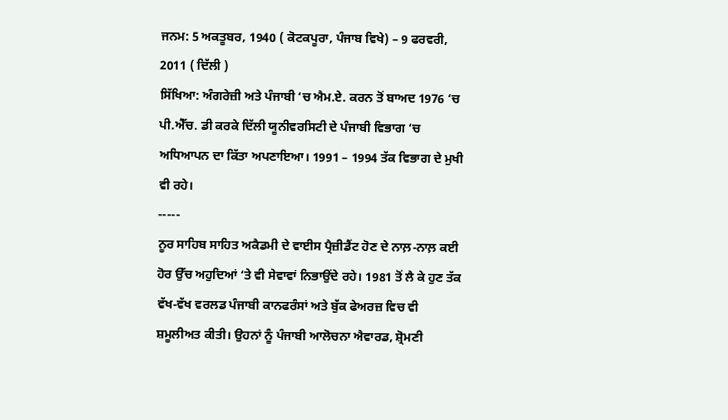ਜਨਮ: 5 ਅਕਤੂਬਰ, 1940 ( ਕੋਟਕਪੂਰਾ, ਪੰਜਾਬ ਵਿਖੇ) – 9 ਫਰਵਰੀ, 2011 ( ਦਿੱਲੀ )
ਸਿੱਖਿਆ: ਅੰਗਰੇਜ਼ੀ ਅਤੇ ਪੰਜਾਬੀ ‘ਚ ਐਮ.ਏ. ਕਰਨ ਤੋਂ ਬਾਅਦ 1976 ‘ਚ ਪੀ.ਐੱਚ. ਡੀ ਕਰਕੇ ਦਿੱਲੀ ਯੂਨੀਵਰਸਿਟੀ ਦੇ ਪੰਜਾਬੀ ਵਿਭਾਗ ‘ਚ ਅਧਿਆਪਨ ਦਾ ਕਿੱਤਾ ਅਪਣਾਇਆ। 1991 – 1994 ਤੱਕ ਵਿਭਾਗ ਦੇ ਮੁਖੀ ਵੀ ਰਹੇ।
-----
ਨੂਰ ਸਾਹਿਬ ਸਾਹਿਤ ਅਕੈਡਮੀ ਦੇ ਵਾਈਸ ਪ੍ਰੈਜ਼ੀਡੈਂਟ ਹੋਣ ਦੇ ਨਾਲ਼-ਨਾਲ਼ ਕਈ ਹੋਰ ਉੱਚ ਅਹੁਦਿਆਂ ‘ਤੇ ਵੀ ਸੇਵਾਵਾਂ ਨਿਭਾਉਂਦੇ ਰਹੇ। 1981 ਤੋਂ ਲੈ ਕੇ ਹੁਣ ਤੱਕ ਵੱਖ-ਵੱਖ ਵਰਲਡ ਪੰਜਾਬੀ ਕਾਨਫਰੰਸਾਂ ਅਤੇ ਬੁੱਕ ਫੇਅਰਜ਼ ਵਿਚ ਵੀ ਸ਼ਮੂਲੀਅਤ ਕੀਤੀ। ਉਹਨਾਂ ਨੂੰ ਪੰਜਾਬੀ ਆਲੋਚਨਾ ਐਵਾਰਡ, ਸ਼੍ਰੋਮਣੀ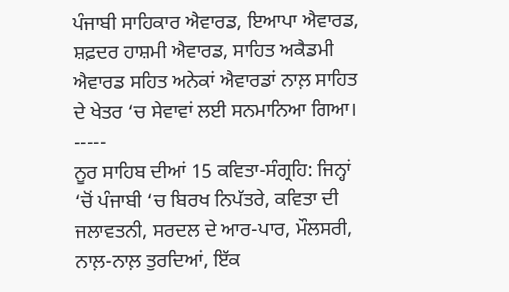ਪੰਜਾਬੀ ਸਾਹਿਕਾਰ ਐਵਾਰਡ, ਇਆਪਾ ਐਵਾਰਡ, ਸ਼ਫ਼ਦਰ ਹਾਸ਼ਮੀ ਐਵਾਰਡ, ਸਾਹਿਤ ਅਕੈਡਮੀ ਐਵਾਰਡ ਸਹਿਤ ਅਨੇਕਾਂ ਐਵਾਰਡਾਂ ਨਾਲ਼ ਸਾਹਿਤ ਦੇ ਖੇਤਰ ‘ਚ ਸੇਵਾਵਾਂ ਲਈ ਸਨਮਾਨਿਆ ਗਿਆ।
-----
ਨੂਰ ਸਾਹਿਬ ਦੀਆਂ 15 ਕਵਿਤਾ-ਸੰਗ੍ਰਹਿ: ਜਿਨ੍ਹਾਂ ‘ਚੋਂ ਪੰਜਾਬੀ ‘ਚ ਬਿਰਖ ਨਿਪੱਤਰੇ, ਕਵਿਤਾ ਦੀ ਜਲਾਵਤਨੀ, ਸਰਦਲ ਦੇ ਆਰ-ਪਾਰ, ਮੌਲਸਰੀ, ਨਾਲ਼-ਨਾਲ਼ ਤੁਰਦਿਆਂ, ਇੱਕ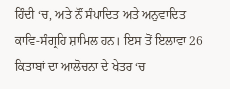ਹਿੰਦੀ ‘ਚ, ਅਤੇ ਨੌਂ ਸੰਪਾਦਿਤ ਅਤੇ ਅਨੁਵਾਦਿਤ ਕਾਵਿ-ਸੰਗ੍ਰਹਿ ਸ਼ਾਮਿਲ ਹਨ। ਇਸ ਤੋਂ ਇਲਾਵਾ 26 ਕਿਤਾਬਾਂ ਦਾ ਆਲੋਚਨਾ ਦੇ ਖੇਤਰ ‘ਚ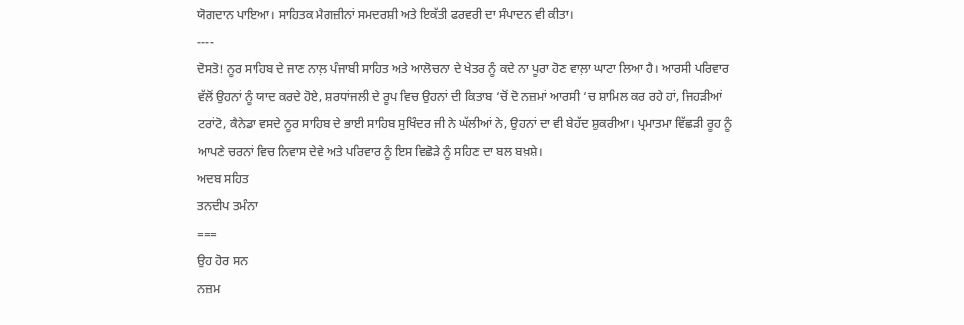ਯੋਗਦਾਨ ਪਾਇਆ। ਸਾਹਿਤਕ ਮੈਗਜ਼ੀਨਾਂ ਸਮਦਰਸ਼ੀ ਅਤੇ ਇਕੱਤੀ ਫਰਵਰੀ ਦਾ ਸੰਪਾਦਨ ਵੀ ਕੀਤਾ।
----
ਦੋਸਤੋ! ਨੂਰ ਸਾਹਿਬ ਦੇ ਜਾਣ ਨਾਲ਼ ਪੰਜਾਬੀ ਸਾਹਿਤ ਅਤੇ ਆਲੋਚਨਾ ਦੇ ਖੇਤਰ ਨੂੰ ਕਦੇ ਨਾ ਪੂਰਾ ਹੋਣ ਵਾਲ਼ਾ ਘਾਟਾ ਲਿਆ ਹੈ। ਆਰਸੀ ਪਰਿਵਾਰ ਵੱਲੋਂ ਉਹਨਾਂ ਨੂੰ ਯਾਦ ਕਰਦੇ ਹੋਏ, ਸ਼ਰਧਾਂਜਲੀ ਦੇ ਰੂਪ ਵਿਚ ਉਹਨਾਂ ਦੀ ਕਿਤਾਬ ‘ਚੋਂ ਦੋ ਨਜ਼ਮਾਂ ਆਰਸੀ ‘ਚ ਸ਼ਾਮਿਲ ਕਰ ਰਹੇ ਹਾਂ, ਜਿਹੜੀਆਂ ਟਰਾਂਟੋ, ਕੈਨੇਡਾ ਵਸਦੇ ਨੂਰ ਸਾਹਿਬ ਦੇ ਭਾਈ ਸਾਹਿਬ ਸੁਖਿੰਦਰ ਜੀ ਨੇ ਘੱਲੀਆਂ ਨੇ, ਉਹਨਾਂ ਦਾ ਵੀ ਬੇਹੱਦ ਸ਼ੁਕਰੀਆ। ਪ੍ਰਮਾਤਮਾ ਵਿੱਛੜੀ ਰੂਹ ਨੂੰ ਆਪਣੇ ਚਰਨਾਂ ਵਿਚ ਨਿਵਾਸ ਦੇਵੇ ਅਤੇ ਪਰਿਵਾਰ ਨੂੰ ਇਸ ਵਿਛੋੜੇ ਨੂੰ ਸਹਿਣ ਦਾ ਬਲ ਬਖ਼ਸ਼ੇ।
ਅਦਬ ਸਹਿਤ
ਤਨਦੀਪ ਤਮੰਨਾ
===
ਉਹ ਹੋਰ ਸਨ
ਨਜ਼ਮ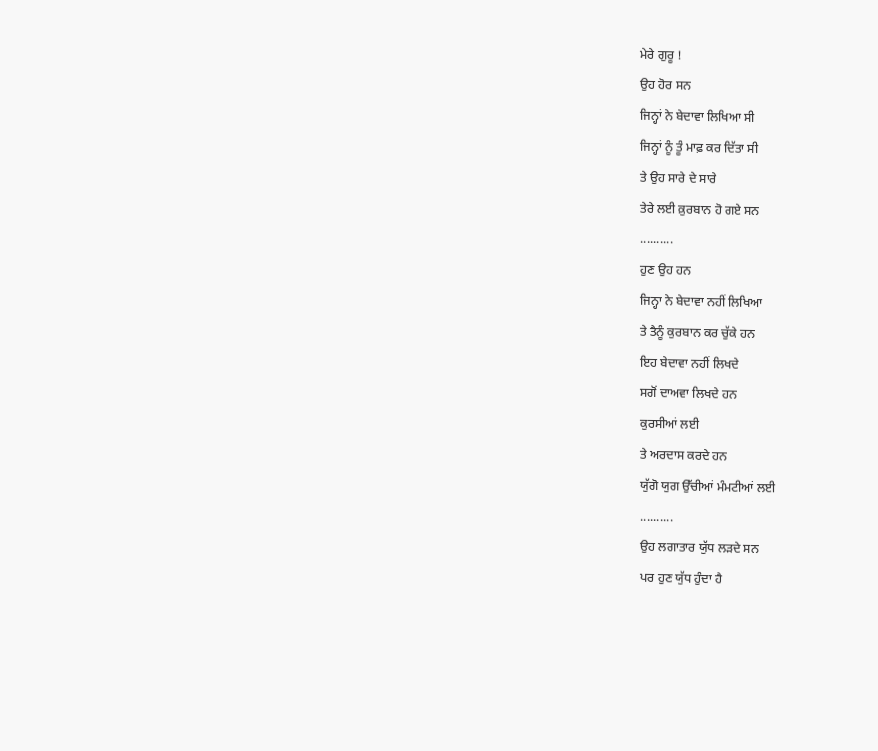ਮੇਰੇ ਗੁਰੂ !
ਉਹ ਹੋਰ ਸਨ
ਜਿਨ੍ਹਾਂ ਨੇ ਬੇਦਾਵਾ ਲਿਖਿਆ ਸੀ
ਜਿਨ੍ਹਾਂ ਨੂੰ ਤੂੰ ਮਾਫ਼ ਕਰ ਦਿੱਤਾ ਸੀ
ਤੇ ਉਹ ਸਾਰੇ ਦੇ ਸਾਰੇ
ਤੇਰੇ ਲਈ ਕ਼ੁਰਬਾਨ ਹੋ ਗਏ ਸਨ
..........
ਹੁਣ ਉਹ ਹਨ
ਜਿਨ੍ਹਾ ਨੇ ਬੇਦਾਵਾ ਨਹੀਂ ਲਿਖਿਆ
ਤੇ ਤੈਨੂੰ ਕੁਰਬਾਨ ਕਰ ਚੁੱਕੇ ਹਨ
ਇਹ ਬੇਦਾਵਾ ਨਹੀਂ ਲਿਖਦੇ
ਸਗੋਂ ਦਾਅਵਾ ਲਿਖਦੇ ਹਨ
ਕੁਰਸੀਆਂ ਲਈ
ਤੇ ਅਰਦਾਸ ਕਰਦੇ ਹਨ
ਯੁੱਗੋ ਯੁਗ ਉੱਚੀਆਂ ਮੰਮਟੀਆਂ ਲਈ
..........
ਉਹ ਲਗਾਤਾਰ ਯੁੱਧ ਲੜਦੇ ਸਨ
ਪਰ ਹੁਣ ਯੁੱਧ ਹੁੰਦਾ ਹੈ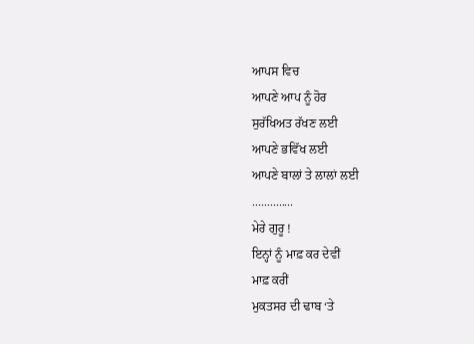ਆਪਸ ਵਿਚ
ਆਪਣੇ ਆਪ ਨੂੰ ਹੋਰ
ਸੁਰੱਖਿਅਤ ਰੱਖਣ ਲਈ
ਆਪਣੇ ਭਵਿੱਖ ਲਈ
ਆਪਣੇ ਬਾਲਾਂ ਤੇ ਲਾਲਾਂ ਲਈ
..............
ਮੇਰੇ ਗੁਰੂ !
ਇਨ੍ਹਾਂ ਨੂੰ ਮਾਫ਼ ਕਰ ਦੇਵੀਂ
ਮਾਫ਼ ਕਰੀਂ
ਮੁਕਤਸਰ ਦੀ ਢਾਬ ‘ਤੇ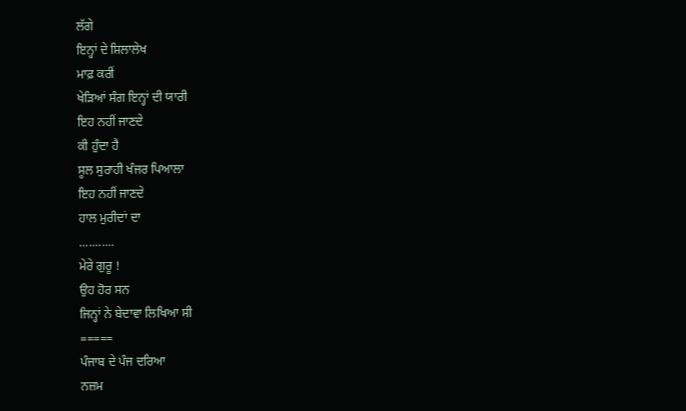ਲੱਗੇ
ਇਨ੍ਹਾਂ ਦੇ ਸ਼ਿਲਾਲੇਖ
ਮਾਫ਼ ਕਰੀਂ
ਖੇੜਿਆਂ ਸੰਗ ਇਨ੍ਹਾਂ ਦੀ ਯਾਰੀ
ਇਹ ਨਹੀਂ ਜਾਣਦੇ
ਕੀ ਹੁੰਦਾ ਹੈ
ਸੂਲ ਸੁਰਾਹੀ ਖੰਜਰ ਪਿਆਲਾ
ਇਹ ਨਹੀਂ ਜਾਣਦੇ
ਹਾਲ ਮੁਰੀਦਾਂ ਦਾ
...........
ਮੇਰੇ ਗੁਰੂ !
ਉਹ ਹੋਰ ਸਨ
ਜਿਨ੍ਹਾਂ ਨੇ ਬੇਦਾਵਾ ਲਿਖਿਆ ਸੀ
=====
ਪੰਜਾਬ ਦੇ ਪੰਜ ਦਰਿਆ
ਨਜ਼ਮ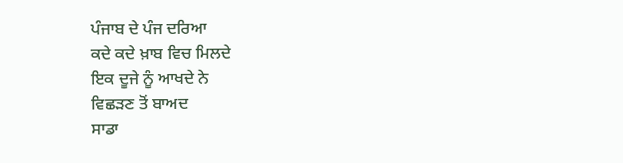ਪੰਜਾਬ ਦੇ ਪੰਜ ਦਰਿਆ
ਕਦੇ ਕਦੇ ਖ਼ਾਬ ਵਿਚ ਮਿਲਦੇ
ਇਕ ਦੂਜੇ ਨੂੰ ਆਖਦੇ ਨੇ
ਵਿਛੜਣ ਤੋਂ ਬਾਅਦ
ਸਾਡਾ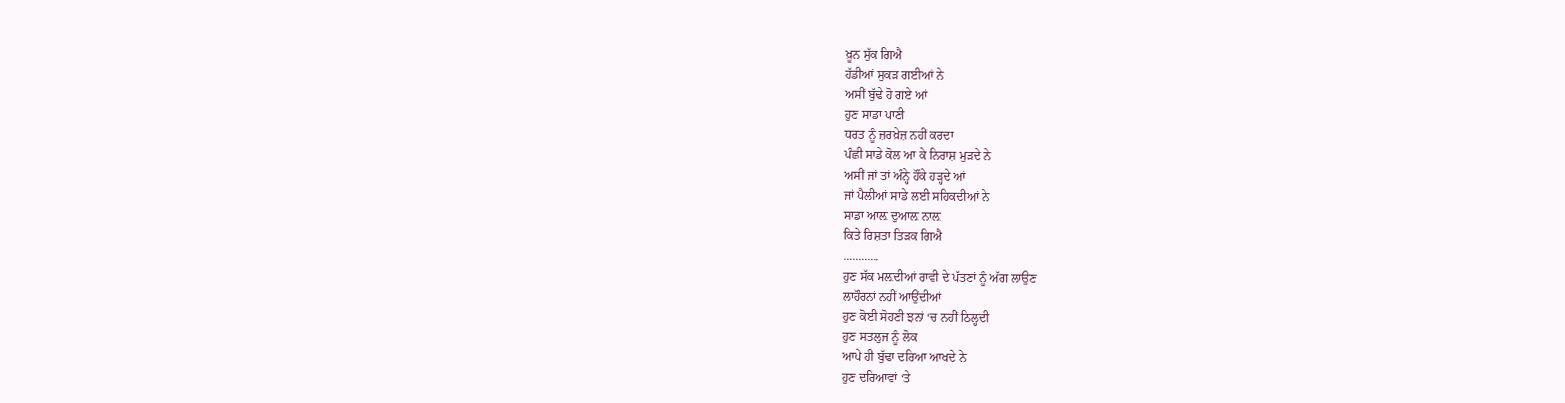ਖ਼ੂਨ ਸੁੱਕ ਗਿਐ
ਹੱਡੀਆਂ ਸੁਕੜ ਗਈਆਂ ਨੇ
ਅਸੀਂ ਬੁੱਢੇ ਹੋ ਗਏ ਆਂ
ਹੁਣ ਸਾਡਾ ਪਾਣੀ
ਧਰਤ ਨੂੰ ਜ਼ਰਖ਼ੇਜ਼ ਨਹੀਂ ਕਰਦਾ
ਪੰਛੀ ਸਾਡੇ ਕੋਲ ਆ ਕੇ ਨਿਰਾਸ਼ ਮੁੜਦੇ ਨੇ
ਅਸੀਂ ਜਾਂ ਤਾਂ ਅੰਨ੍ਹੇ ਹੌਂਕੇ ਹੜ੍ਹਦੇ ਆਂ
ਜਾਂ ਪੈਲੀਆਂ ਸਾਡੇ ਲਈ ਸਹਿਕਦੀਆਂ ਨੇ
ਸਾਡਾ ਆਲ਼ ਦੁਆਲ਼ ਨਾਲ਼
ਕਿਤੇ ਰਿਸ਼ਤਾ ਤਿੜਕ ਗਿਐ
............
ਹੁਣ ਸੱਕ ਮਲ਼ਦੀਆਂ ਰਾਵੀ ਦੇ ਪੱਤਣਾਂ ਨੂੰ ਅੱਗ ਲਾਉਣ
ਲਾਹੌਰਨਾਂ ਨਹੀਂ ਆਉਂਦੀਆਂ
ਹੁਣ ਕੋਈ ਸੋਹਣੀ ਝਨਾਂ ‘ਚ ਨਹੀਂ ਠਿਲ੍ਹਦੀ
ਹੁਣ ਸਤਲੁਜ ਨੂੰ ਲੋਕ
ਆਪੇ ਹੀ ਬੁੱਢਾ ਦਰਿਆ ਆਖਦੇ ਨੇ
ਹੁਣ ਦਰਿਆਵਾਂ ‘ਤੇ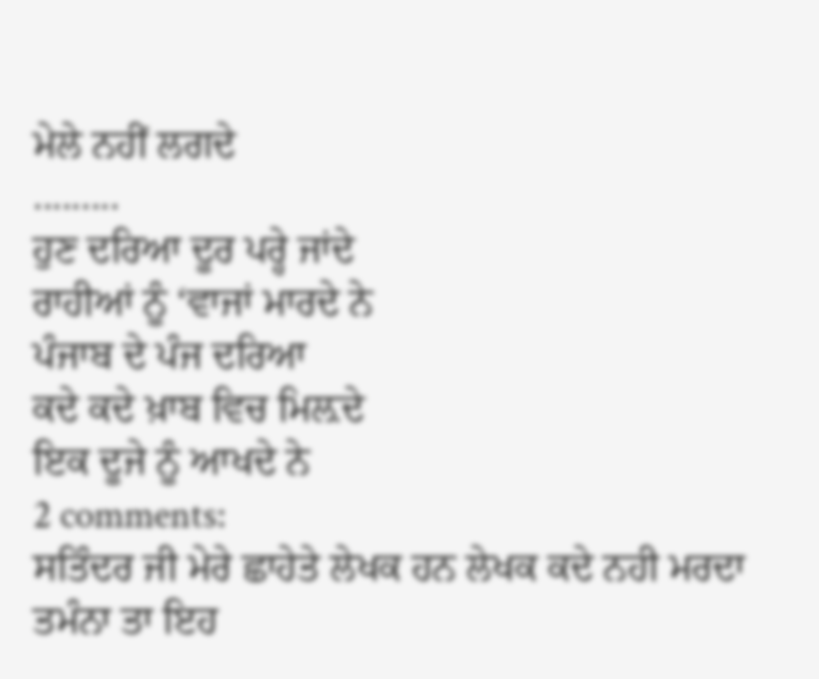ਮੇਲੇ ਨਹੀਂ ਲਗਦੇ
.........
ਹੁਣ ਦਰਿਆ ਦੂਰ ਪਰ੍ਹੇ ਜਾਂਦੇ
ਰਾਹੀਆਂ ਨੂੰ ‘ਵਾਜਾਂ ਮਾਰਦੇ ਨੇ
ਪੰਜਾਬ ਦੇ ਪੰਜ ਦਰਿਆ
ਕਦੇ ਕਦੇ ਖ਼ਾਬ ਵਿਚ ਮਿਲ਼ਦੇ
ਇਕ ਦੂਜੇ ਨੂੰ ਆਖਦੇ ਨੇ
2 comments:
ਸਤਿੰਦਰ ਜੀ ਮੇਰੇ ਛਾਹੇਤੇ ਲੇਖਕ ਹਨ ਲੇਖਕ ਕਦੇ ਨਹੀ ਮਰਦਾ
ਤਮੰਨਾ ਤਾ ਇਹ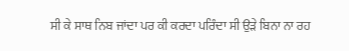ਸੀ ਕੇ ਸਾਥ ਨਿਬ ਜਾਂਦਾ ਪਰ ਕੀ ਕਰਦਾ ਪਰਿੰਦਾ ਸੀ ਉੜੇ ਬਿਨਾ ਨਾ ਰਹ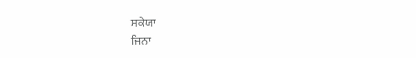ਸਕੇਯਾ
ਜਿਨਾ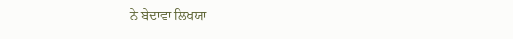ਨੇ ਬੇਦਾਵਾ ਲਿਖਯਾ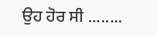ਉਹ ਹੋਰ ਸੀ ........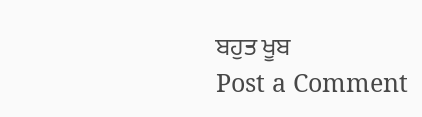ਬਹੁਤ ਖੂਬ
Post a Comment